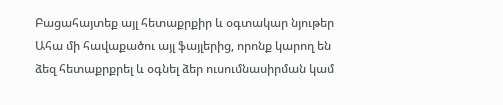Բացահայտեք այլ հետաքրքիր և օգտակար նյութեր
Ահա մի հավաքածու այլ ֆայլերից, որոնք կարող են ձեզ հետաքրքրել և օգնել ձեր ուսումնասիրման կամ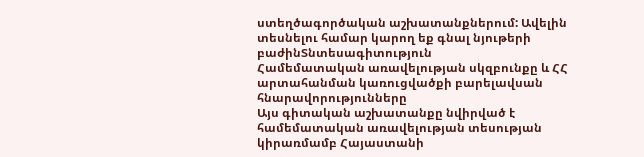ստեղծագործական աշխատանքներում: Ավելին տեսնելու համար կարող եք գնալ նյութերի բաժինՏնտեսագիտություն
Համեմատական առավելության սկզբունքը և ՀՀ արտահանման կառուցվածքի բարելավսան հնարավորությունները
Այս գիտական աշխատանքը նվիրված է համեմատական առավելության տեսության կիրառմամբ Հայաստանի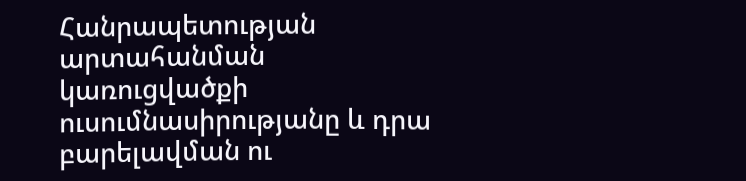Հանրապետության արտահանման կառուցվածքի ուսումնասիրությանը և դրա բարելավման ու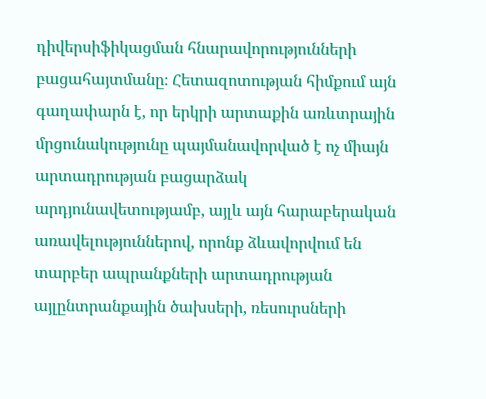դիվերսիֆիկացման հնարավորությունների բացահայտմանը։ Հետազոտության հիմքում այն գաղափարն է, որ երկրի արտաքին առևտրային մրցունակությունը պայմանավորված է ոչ միայն արտադրության բացարձակ արդյունավետությամբ, այլև այն հարաբերական առավելություններով, որոնք ձևավորվում են տարբեր ապրանքների արտադրության այլընտրանքային ծախսերի, ռեսուրսների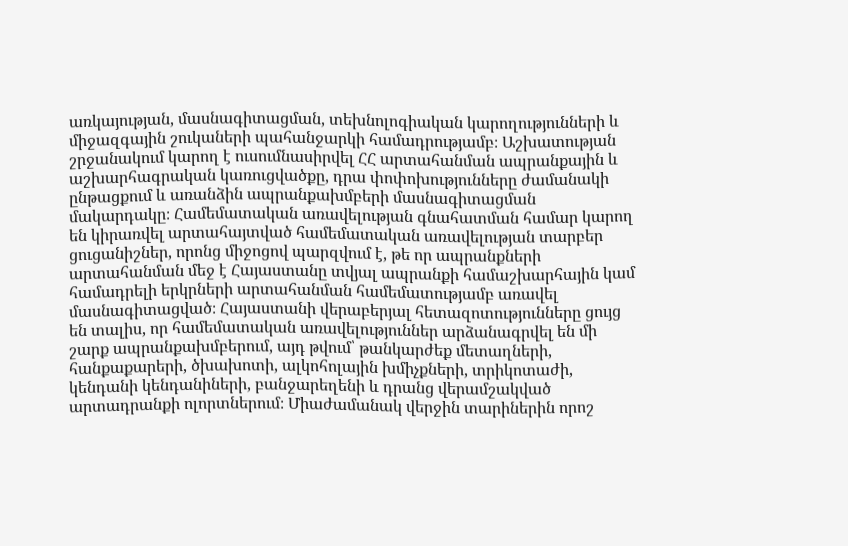առկայության, մասնագիտացման, տեխնոլոգիական կարողությունների և միջազգային շուկաների պահանջարկի համադրությամբ։ Աշխատության շրջանակում կարող է ուսումնասիրվել ՀՀ արտահանման ապրանքային և աշխարհագրական կառուցվածքը, դրա փոփոխությունները ժամանակի ընթացքում և առանձին ապրանքախմբերի մասնագիտացման մակարդակը։ Համեմատական առավելության գնահատման համար կարող են կիրառվել արտահայտված համեմատական առավելության տարբեր ցուցանիշներ, որոնց միջոցով պարզվում է, թե որ ապրանքների արտահանման մեջ է Հայաստանը տվյալ ապրանքի համաշխարհային կամ համադրելի երկրների արտահանման համեմատությամբ առավել մասնագիտացված։ Հայաստանի վերաբերյալ հետազոտությունները ցույց են տալիս, որ համեմատական առավելություններ արձանագրվել են մի շարք ապրանքախմբերում, այդ թվում՝ թանկարժեք մետաղների, հանքաքարերի, ծխախոտի, ալկոհոլային խմիչքների, տրիկոտաժի, կենդանի կենդանիների, բանջարեղենի և դրանց վերամշակված արտադրանքի ոլորտներում։ Միաժամանակ վերջին տարիներին որոշ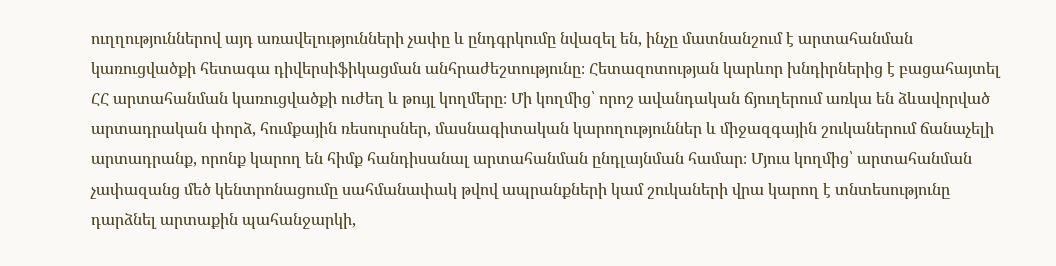ուղղություններով այդ առավելությունների չափը և ընդգրկումը նվազել են, ինչը մատնանշում է արտահանման կառուցվածքի հետագա դիվերսիֆիկացման անհրաժեշտությունը։ Հետազոտության կարևոր խնդիրներից է բացահայտել ՀՀ արտահանման կառուցվածքի ուժեղ և թույլ կողմերը։ Մի կողմից՝ որոշ ավանդական ճյուղերում առկա են ձևավորված արտադրական փորձ, հումքային ռեսուրսներ, մասնագիտական կարողություններ և միջազգային շուկաներում ճանաչելի արտադրանք, որոնք կարող են հիմք հանդիսանալ արտահանման ընդլայնման համար։ Մյուս կողմից՝ արտահանման չափազանց մեծ կենտրոնացումը սահմանափակ թվով ապրանքների կամ շուկաների վրա կարող է տնտեսությունը դարձնել արտաքին պահանջարկի,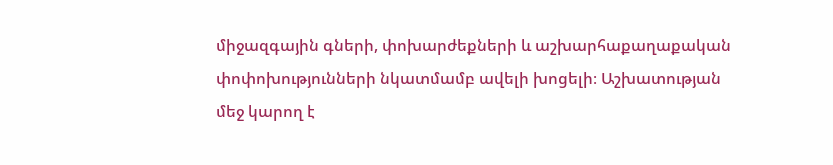միջազգային գների, փոխարժեքների և աշխարհաքաղաքական փոփոխությունների նկատմամբ ավելի խոցելի։ Աշխատության մեջ կարող է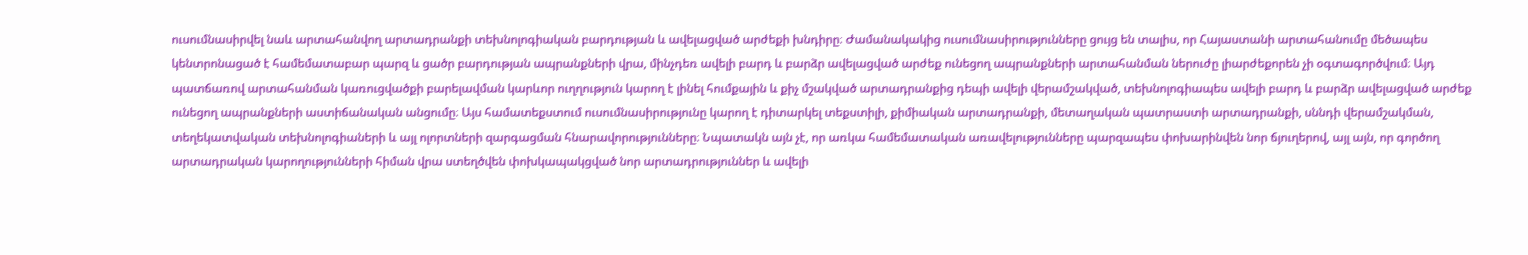ուսումնասիրվել նաև արտահանվող արտադրանքի տեխնոլոգիական բարդության և ավելացված արժեքի խնդիրը։ Ժամանակակից ուսումնասիրությունները ցույց են տալիս, որ Հայաստանի արտահանումը մեծապես կենտրոնացած է համեմատաբար պարզ և ցածր բարդության ապրանքների վրա, մինչդեռ ավելի բարդ և բարձր ավելացված արժեք ունեցող ապրանքների արտահանման ներուժը լիարժեքորեն չի օգտագործվում։ Այդ պատճառով արտահանման կառուցվածքի բարելավման կարևոր ուղղություն կարող է լինել հումքային և քիչ մշակված արտադրանքից դեպի ավելի վերամշակված, տեխնոլոգիապես ավելի բարդ և բարձր ավելացված արժեք ունեցող ապրանքների աստիճանական անցումը։ Այս համատեքստում ուսումնասիրությունը կարող է դիտարկել տեքստիլի, քիմիական արտադրանքի, մետաղական պատրաստի արտադրանքի, սննդի վերամշակման, տեղեկատվական տեխնոլոգիաների և այլ ոլորտների զարգացման հնարավորությունները։ Նպատակն այն չէ, որ առկա համեմատական առավելությունները պարզապես փոխարինվեն նոր ճյուղերով, այլ այն, որ գործող արտադրական կարողությունների հիման վրա ստեղծվեն փոխկապակցված նոր արտադրություններ և ավելի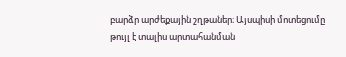բարձր արժեքային շղթաներ։ Այսպիսի մոտեցումը թույլ է տալիս արտահանման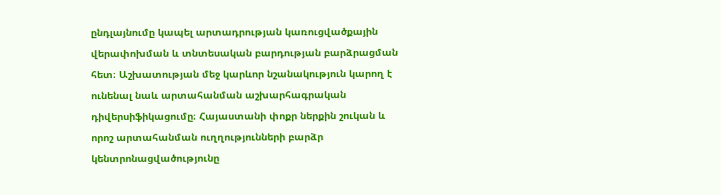ընդլայնումը կապել արտադրության կառուցվածքային վերափոխման և տնտեսական բարդության բարձրացման հետ։ Աշխատության մեջ կարևոր նշանակություն կարող է ունենալ նաև արտահանման աշխարհագրական դիվերսիֆիկացումը։ Հայաստանի փոքր ներքին շուկան և որոշ արտահանման ուղղությունների բարձր կենտրոնացվածությունը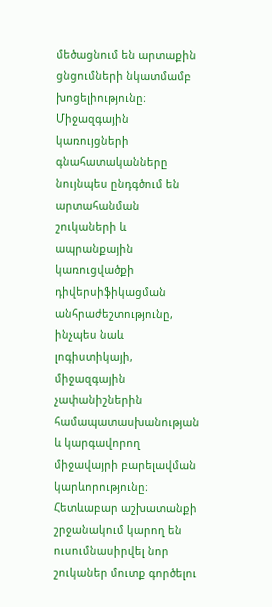մեծացնում են արտաքին ցնցումների նկատմամբ խոցելիությունը։ Միջազգային կառույցների գնահատականները նույնպես ընդգծում են արտահանման շուկաների և ապրանքային կառուցվածքի դիվերսիֆիկացման անհրաժեշտությունը, ինչպես նաև լոգիստիկայի, միջազգային չափանիշներին համապատասխանության և կարգավորող միջավայրի բարելավման կարևորությունը։ Հետևաբար աշխատանքի շրջանակում կարող են ուսումնասիրվել նոր շուկաներ մուտք գործելու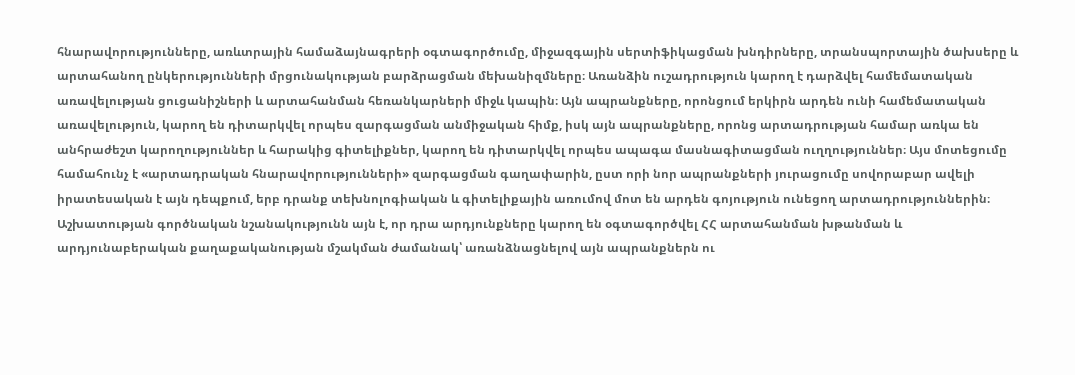հնարավորությունները, առևտրային համաձայնագրերի օգտագործումը, միջազգային սերտիֆիկացման խնդիրները, տրանսպորտային ծախսերը և արտահանող ընկերությունների մրցունակության բարձրացման մեխանիզմները։ Առանձին ուշադրություն կարող է դարձվել համեմատական առավելության ցուցանիշների և արտահանման հեռանկարների միջև կապին։ Այն ապրանքները, որոնցում երկիրն արդեն ունի համեմատական առավելություն, կարող են դիտարկվել որպես զարգացման անմիջական հիմք, իսկ այն ապրանքները, որոնց արտադրության համար առկա են անհրաժեշտ կարողություններ և հարակից գիտելիքներ, կարող են դիտարկվել որպես ապագա մասնագիտացման ուղղություններ։ Այս մոտեցումը համահունչ է «արտադրական հնարավորությունների» զարգացման գաղափարին, ըստ որի նոր ապրանքների յուրացումը սովորաբար ավելի իրատեսական է այն դեպքում, երբ դրանք տեխնոլոգիական և գիտելիքային առումով մոտ են արդեն գոյություն ունեցող արտադրություններին։ Աշխատության գործնական նշանակությունն այն է, որ դրա արդյունքները կարող են օգտագործվել ՀՀ արտահանման խթանման և արդյունաբերական քաղաքականության մշակման ժամանակ՝ առանձնացնելով այն ապրանքներն ու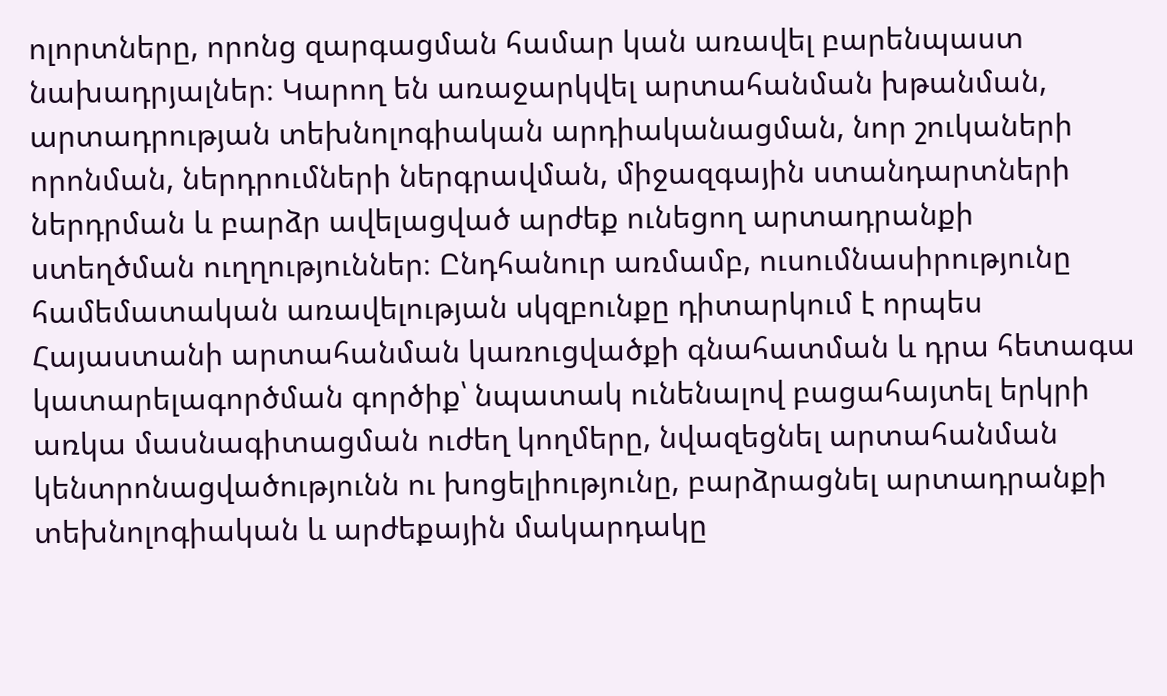ոլորտները, որոնց զարգացման համար կան առավել բարենպաստ նախադրյալներ։ Կարող են առաջարկվել արտահանման խթանման, արտադրության տեխնոլոգիական արդիականացման, նոր շուկաների որոնման, ներդրումների ներգրավման, միջազգային ստանդարտների ներդրման և բարձր ավելացված արժեք ունեցող արտադրանքի ստեղծման ուղղություններ։ Ընդհանուր առմամբ, ուսումնասիրությունը համեմատական առավելության սկզբունքը դիտարկում է որպես Հայաստանի արտահանման կառուցվածքի գնահատման և դրա հետագա կատարելագործման գործիք՝ նպատակ ունենալով բացահայտել երկրի առկա մասնագիտացման ուժեղ կողմերը, նվազեցնել արտահանման կենտրոնացվածությունն ու խոցելիությունը, բարձրացնել արտադրանքի տեխնոլոգիական և արժեքային մակարդակը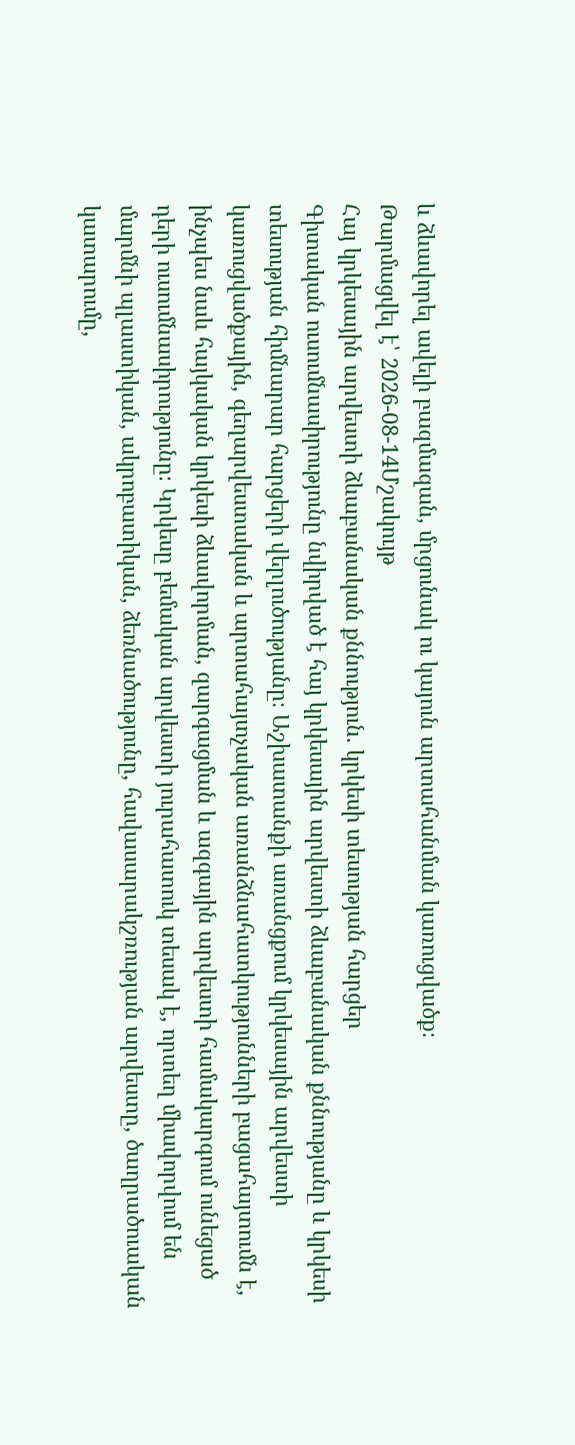և ձևավորել ավելի բազմազան, մրցունակ ու կայուն արտահանման կառուցվածք։
Թարմացվել է՝ 2026-08-14Մշակույթ
Հայ կրկեսային արվեստի ձևաբանական քննություն. կրկեսի տեսության հարցեր
Գիտական ուսումնասիրությունը նվիրված է հայ կրկեսային արվեստի ձևաբանական քննությանը և կրկեսի տեսության հիմնարար հարցերի վերլուծությանը։ Աշխատանքի առանցքում կրկեսային արվեստի կառուցվածքային, գեղարվեստական և արտահայտչական առանձնահատկությունների բացահայտումն է, ինչպես նաև հայկական կրկեսի ձևավորման, զարգացման և ազգային արվեստի համակարգում ունեցած դերի ուսումնասիրությունը։ Կրկեսը բեմական արվեստի յուրահատուկ տեսակ է, որտեղ միավորվում են մարմնի պլաստիկան, ակրոբատիկան, ձեռնածությունը, հավասարակշռության արվեստը, ծաղրածուական կատարումը,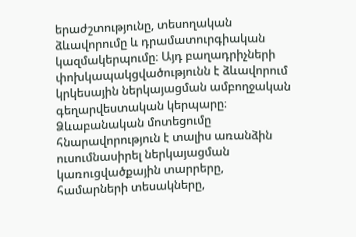երաժշտությունը, տեսողական ձևավորումը և դրամատուրգիական կազմակերպումը։ Այդ բաղադրիչների փոխկապակցվածությունն է ձևավորում կրկեսային ներկայացման ամբողջական գեղարվեստական կերպարը։ Ձևաբանական մոտեցումը հնարավորություն է տալիս առանձին ուսումնասիրել ներկայացման կառուցվածքային տարրերը, համարների տեսակները,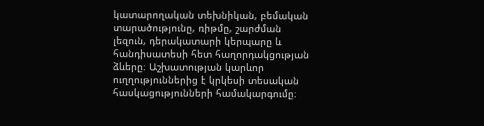կատարողական տեխնիկան, բեմական տարածությունը, ռիթմը, շարժման լեզուն, դերակատարի կերպարը և հանդիսատեսի հետ հաղորդակցության ձևերը։ Աշխատության կարևոր ուղղություններից է կրկեսի տեսական հասկացությունների համակարգումը։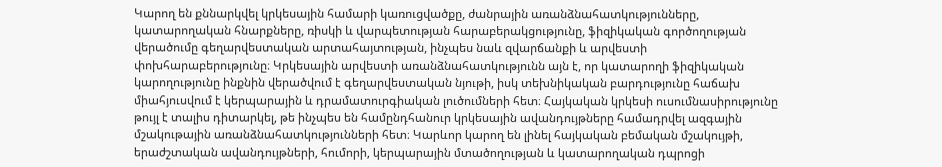Կարող են քննարկվել կրկեսային համարի կառուցվածքը, ժանրային առանձնահատկությունները, կատարողական հնարքները, ռիսկի և վարպետության հարաբերակցությունը, ֆիզիկական գործողության վերածումը գեղարվեստական արտահայտության, ինչպես նաև զվարճանքի և արվեստի փոխհարաբերությունը։ Կրկեսային արվեստի առանձնահատկությունն այն է, որ կատարողի ֆիզիկական կարողությունը ինքնին վերածվում է գեղարվեստական նյութի, իսկ տեխնիկական բարդությունը հաճախ միահյուսվում է կերպարային և դրամատուրգիական լուծումների հետ։ Հայկական կրկեսի ուսումնասիրությունը թույլ է տալիս դիտարկել, թե ինչպես են համընդհանուր կրկեսային ավանդույթները համադրվել ազգային մշակութային առանձնահատկությունների հետ։ Կարևոր կարող են լինել հայկական բեմական մշակույթի, երաժշտական ավանդույթների, հումորի, կերպարային մտածողության և կատարողական դպրոցի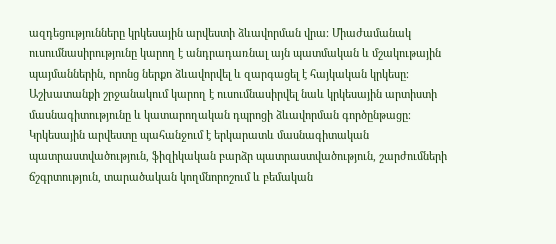ազդեցությունները կրկեսային արվեստի ձևավորման վրա։ Միաժամանակ ուսումնասիրությունը կարող է անդրադառնալ այն պատմական և մշակութային պայմաններին, որոնց ներքո ձևավորվել և զարգացել է հայկական կրկեսը։ Աշխատանքի շրջանակում կարող է ուսումնասիրվել նաև կրկեսային արտիստի մասնագիտությունը և կատարողական դպրոցի ձևավորման գործընթացը։ Կրկեսային արվեստը պահանջում է երկարատև մասնագիտական պատրաստվածություն, ֆիզիկական բարձր պատրաստվածություն, շարժումների ճշգրտություն, տարածական կողմնորոշում և բեմական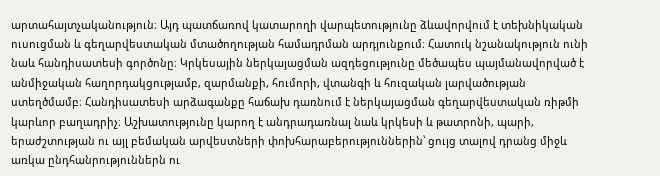արտահայտչականություն։ Այդ պատճառով կատարողի վարպետությունը ձևավորվում է տեխնիկական ուսուցման և գեղարվեստական մտածողության համադրման արդյունքում։ Հատուկ նշանակություն ունի նաև հանդիսատեսի գործոնը։ Կրկեսային ներկայացման ազդեցությունը մեծապես պայմանավորված է անմիջական հաղորդակցությամբ, զարմանքի, հումորի, վտանգի և հուզական լարվածության ստեղծմամբ։ Հանդիսատեսի արձագանքը հաճախ դառնում է ներկայացման գեղարվեստական ռիթմի կարևոր բաղադրիչ։ Աշխատությունը կարող է անդրադառնալ նաև կրկեսի և թատրոնի, պարի, երաժշտության ու այլ բեմական արվեստների փոխհարաբերություններին՝ ցույց տալով դրանց միջև առկա ընդհանրություններն ու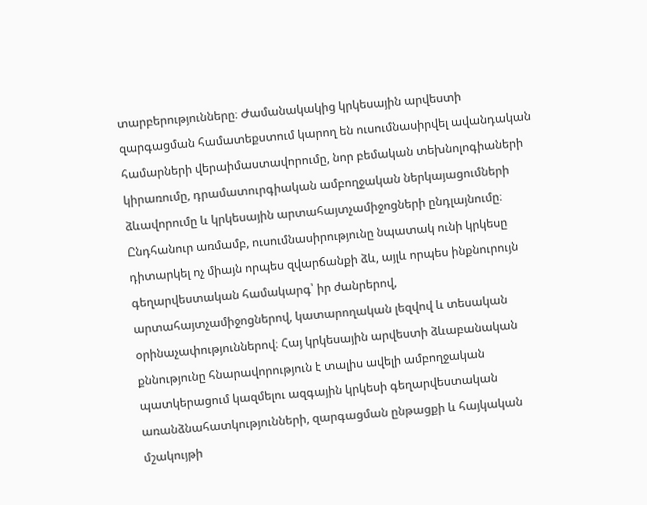տարբերությունները։ Ժամանակակից կրկեսային արվեստի զարգացման համատեքստում կարող են ուսումնասիրվել ավանդական համարների վերաիմաստավորումը, նոր բեմական տեխնոլոգիաների կիրառումը, դրամատուրգիական ամբողջական ներկայացումների ձևավորումը և կրկեսային արտահայտչամիջոցների ընդլայնումը։ Ընդհանուր առմամբ, ուսումնասիրությունը նպատակ ունի կրկեսը դիտարկել ոչ միայն որպես զվարճանքի ձև, այլև որպես ինքնուրույն գեղարվեստական համակարգ՝ իր ժանրերով, արտահայտչամիջոցներով, կատարողական լեզվով և տեսական օրինաչափություններով։ Հայ կրկեսային արվեստի ձևաբանական քննությունը հնարավորություն է տալիս ավելի ամբողջական պատկերացում կազմելու ազգային կրկեսի գեղարվեստական առանձնահատկությունների, զարգացման ընթացքի և հայկական մշակույթի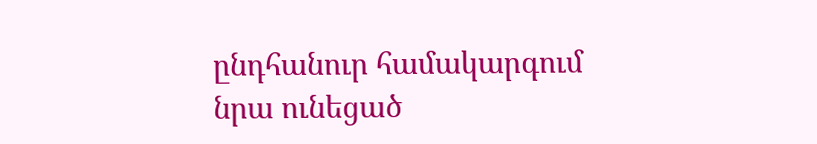ընդհանուր համակարգում նրա ունեցած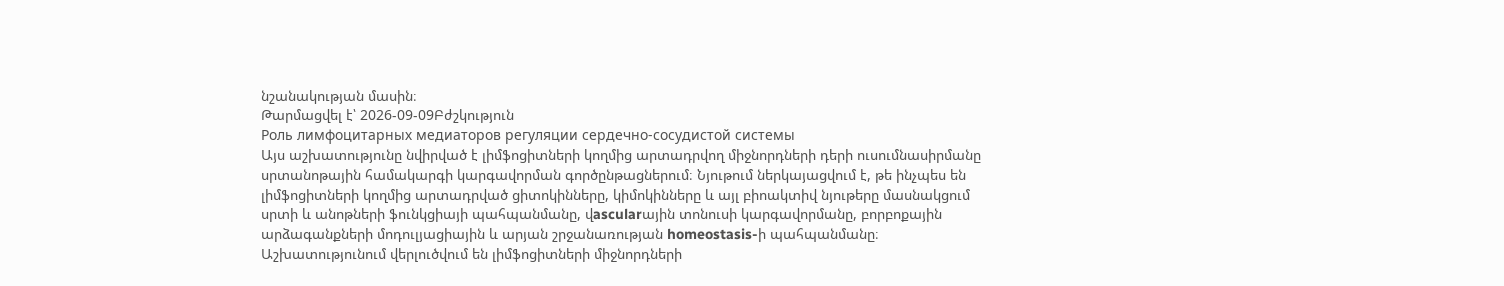նշանակության մասին։
Թարմացվել է՝ 2026-09-09Բժշկություն
Роль лимфоцитарных медиаторов регуляции сердечно-сосудистой системы
Այս աշխատությունը նվիրված է լիմֆոցիտների կողմից արտադրվող միջնորդների դերի ուսումնասիրմանը սրտանոթային համակարգի կարգավորման գործընթացներում։ Նյութում ներկայացվում է, թե ինչպես են լիմֆոցիտների կողմից արտադրված ցիտոկինները, կիմոկինները և այլ բիոակտիվ նյութերը մասնակցում սրտի և անոթների ֆունկցիայի պահպանմանը, վascularային տոնուսի կարգավորմանը, բորբոքային արձագանքների մոդուլյացիային և արյան շրջանառության homeostasis-ի պահպանմանը։ Աշխատությունում վերլուծվում են լիմֆոցիտների միջնորդների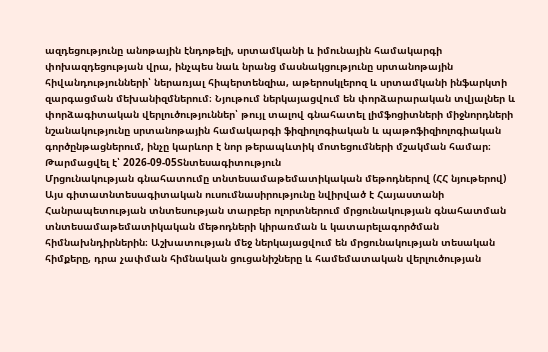ազդեցությունը անոթային էնդոթելի, սրտամկանի և իմունային համակարգի փոխազդեցության վրա, ինչպես նաև նրանց մասնակցությունը սրտանոթային հիվանդությունների՝ ներառյալ հիպերտենզիա, աթերոսկլերոզ և սրտամկանի ինֆարկտի զարգացման մեխանիզմներում։ Նյութում ներկայացվում են փորձարարական տվյալներ և փորձագիտական վերլուծություններ՝ թույլ տալով գնահատել լիմֆոցիտների միջնորդների նշանակությունը սրտանոթային համակարգի ֆիզիոլոգիական և պաթոֆիզիոլոգիական գործընթացներում, ինչը կարևոր է նոր թերապևտիկ մոտեցումների մշակման համար։
Թարմացվել է՝ 2026-09-05Տնտեսագիտություն
Մրցունակության գնահատումը տնտեսամաթեմատիկական մեթոդներով (ՀՀ նյութերով)
Այս գիտատնտեսագիտական ուսումնասիրությունը նվիրված է Հայաստանի Հանրապետության տնտեսության տարբեր ոլորտներում մրցունակության գնահատման տնտեսամաթեմատիկական մեթոդների կիրառման և կատարելագործման հիմնախնդիրներին։ Աշխատության մեջ ներկայացվում են մրցունակության տեսական հիմքերը, դրա չափման հիմնական ցուցանիշները և համեմատական վերլուծության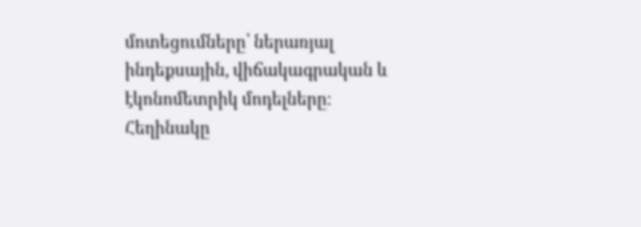մոտեցումները՝ ներառյալ ինդեքսային, վիճակագրական և էկոնոմետրիկ մոդելները։ Հեղինակը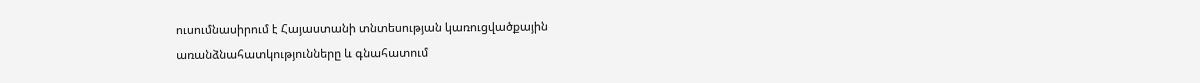ուսումնասիրում է Հայաստանի տնտեսության կառուցվածքային առանձնահատկությունները և գնահատում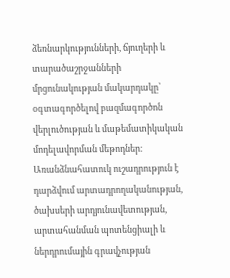ձեռնարկությունների, ճյուղերի և տարածաշրջանների մրցունակության մակարդակը՝ օգտագործելով բազմագործոն վերլուծության և մաթեմատիկական մոդելավորման մեթոդներ։ Առանձնահատուկ ուշադրություն է դարձվում արտադրողականության, ծախսերի արդյունավետության, արտահանման պոտենցիալի և ներդրումային գրավչության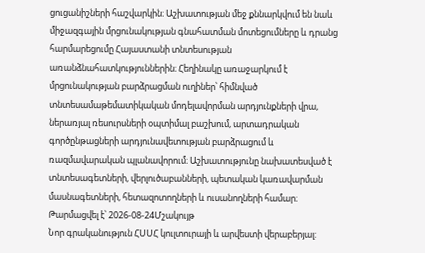ցուցանիշների հաշվարկին։ Աշխատության մեջ քննարկվում են նաև միջազգային մրցունակության գնահատման մոտեցումները և դրանց հարմարեցումը Հայաստանի տնտեսության առանձնահատկություններին։ Հեղինակը առաջարկում է մրցունակության բարձրացման ուղիներ՝ հիմնված տնտեսամաթեմատիկական մոդելավորման արդյունքների վրա, ներառյալ ռեսուրսների օպտիմալ բաշխում, արտադրական գործընթացների արդյունավետության բարձրացում և ռազմավարական պլանավորում։ Աշխատությունը նախատեսված է տնտեսագետների, վերլուծաբանների, պետական կառավարման մասնագետների, հետազոտողների և ուսանողների համար։
Թարմացվել է՝ 2026-08-24Մշակույթ
Նոր գրականություն ՀՍՍՀ կուլտուրայի և արվեստի վերաբերյալ: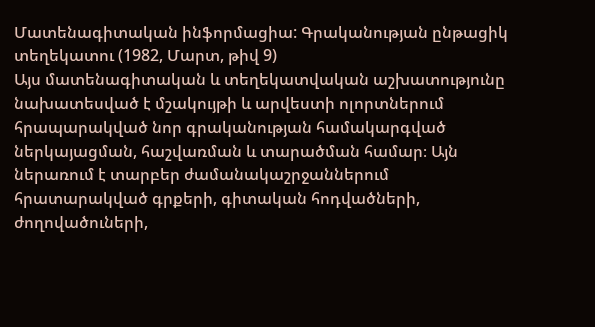Մատենագիտական ինֆորմացիա: Գրականության ընթացիկ տեղեկատու (1982, Մարտ, թիվ 9)
Այս մատենագիտական և տեղեկատվական աշխատությունը նախատեսված է մշակույթի և արվեստի ոլորտներում հրապարակված նոր գրականության համակարգված ներկայացման, հաշվառման և տարածման համար։ Այն ներառում է տարբեր ժամանակաշրջաններում հրատարակված գրքերի, գիտական հոդվածների, ժողովածուների,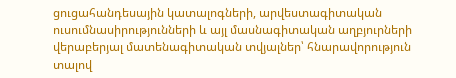ցուցահանդեսային կատալոգների, արվեստագիտական ուսումնասիրությունների և այլ մասնագիտական աղբյուրների վերաբերյալ մատենագիտական տվյալներ՝ հնարավորություն տալով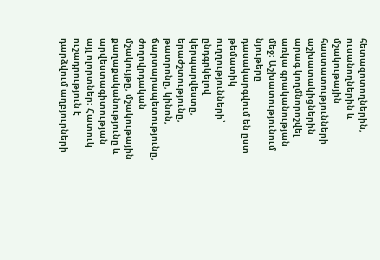հետազոտողներին, ուսանողներին և մշակութային հաստատությունների աշխատակիցներին արագ կողմնորոշվել առկա գրականության մեջ։ Աշխատությունում նյութերը դասակարգվում են ըստ թեմատիկ ուղղությունների՝ ընդգրկելով կերպարվեստը, երաժշտությունը, թատրոնը, կինոն, ճարտարապետությունը, ժողովրդական մշակույթը, մշակութային քաղաքականությունը և արվեստագիտության այլ ոլորտներ։ Հատուկ ուշադրություն է դարձվում աղբյուրների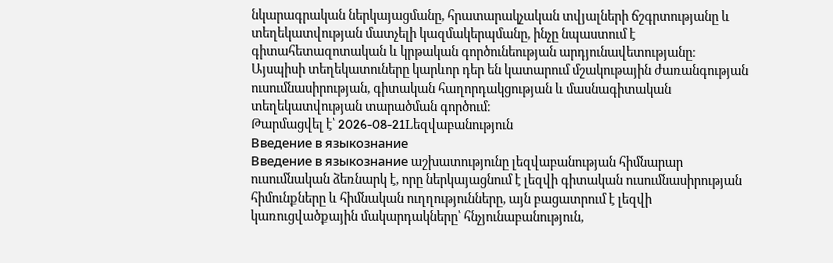նկարագրական ներկայացմանը, հրատարակչական տվյալների ճշգրտությանը և տեղեկատվության մատչելի կազմակերպմանը, ինչը նպաստում է գիտահետազոտական և կրթական գործունեության արդյունավետությանը։ Այսպիսի տեղեկատուները կարևոր դեր են կատարում մշակութային ժառանգության ուսումնասիրության, գիտական հաղորդակցության և մասնագիտական տեղեկատվության տարածման գործում։
Թարմացվել է՝ 2026-08-21Lեզվաբանություն
Введение в языкознание
Введение в языкознание աշխատությունը լեզվաբանության հիմնարար ուսումնական ձեռնարկ է, որը ներկայացնում է լեզվի գիտական ուսումնասիրության հիմունքները և հիմնական ուղղությունները, այն բացատրում է լեզվի կառուցվածքային մակարդակները՝ հնչյունաբանություն,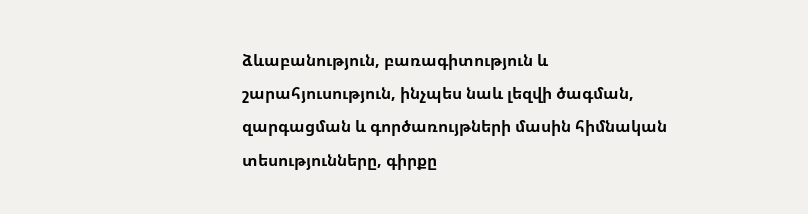ձևաբանություն, բառագիտություն և շարահյուսություն, ինչպես նաև լեզվի ծագման, զարգացման և գործառույթների մասին հիմնական տեսությունները, գիրքը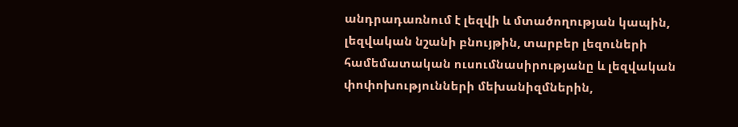անդրադառնում է լեզվի և մտածողության կապին, լեզվական նշանի բնույթին, տարբեր լեզուների համեմատական ուսումնասիրությանը և լեզվական փոփոխությունների մեխանիզմներին,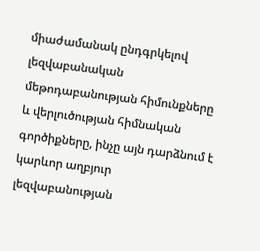միաժամանակ ընդգրկելով լեզվաբանական մեթոդաբանության հիմունքները և վերլուծության հիմնական գործիքները, ինչը այն դարձնում է կարևոր աղբյուր լեզվաբանության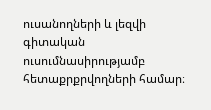ուսանողների և լեզվի գիտական ուսումնասիրությամբ հետաքրքրվողների համար։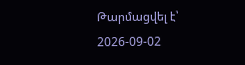Թարմացվել է՝ 2026-09-02